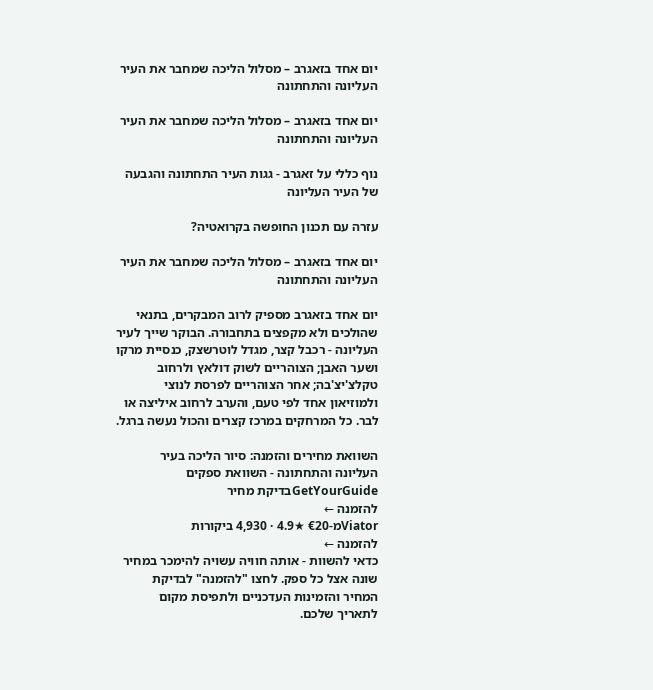יום אחד בזאגרב – מסלול הליכה שמחבר את העיר העליונה והתחתונה

יום אחד בזאגרב – מסלול הליכה שמחבר את העיר העליונה והתחתונה

נוף כללי על זאגרב - גגות העיר התחתונה והגבעה של העיר העליונה

עזרה עם תכנון החופשה בקרואטיה?

יום אחד בזאגרב – מסלול הליכה שמחבר את העיר העליונה והתחתונה

יום אחד בזאגרב מספיק לרוב המבקרים, בתנאי שהולכים ולא מקפצים בתחבורה. הבוקר שייך לעיר העליונה - רכבל קצר, מגדל לוטרשצק, כנסיית מרקו ושער האבן; הצוהריים לשוק דולאץ ולרחוב טקלצ'יצ'בה; אחר הצוהריים לפרסת לנוצי ולמוזיאון אחד לפי טעם, והערב לרחוב איליצה או לבר. כל המרחקים במרכז קצרים והכול נעשה ברגל.

השוואת מחירים והזמנה: סיור הליכה בעיר העליונה והתחתונה - השוואת ספקים
GetYourGuideבדיקת מחיר
להזמנה ←
Viatorמ-€20 ★4.9 · 4,930 ביקורות
להזמנה ←
כדאי להשוות - אותה חוויה עשויה להימכר במחיר שונה אצל כל ספק. לחצו "להזמנה" לבדיקת המחיר והזמינות העדכניים ולתפיסת מקום לתאריך שלכם.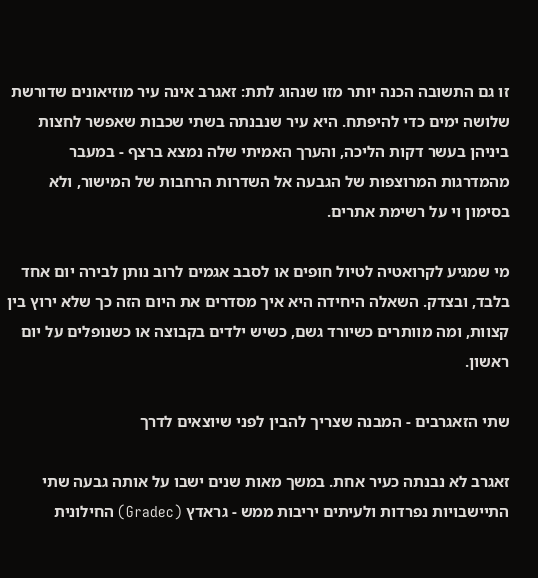זו גם התשובה הכנה יותר מזו שנהוג לתת: זאגרב אינה עיר מוזיאונים שדורשת שלושה ימים כדי להיפתח. היא עיר שנבנתה בשתי שכבות שאפשר לחצות ביניהן בעשר דקות הליכה, והערך האמיתי שלה נמצא ברצף - במעבר מהמדרגות המרוצפות של הגבעה אל השדרות הרחבות של המישור, ולא בסימון וי על רשימת אתרים.

מי שמגיע לקרואטיה לטיול חופים או לסבב אגמים לרוב נותן לבירה יום אחד בלבד, ובצדק. השאלה היחידה היא איך מסדרים את היום הזה כך שלא ירוץ בין קצוות, ומה מוותרים כשיורד גשם, כשיש ילדים בקבוצה או כשנופלים על יום ראשון.

שתי הזאגרבים - המבנה שצריך להבין לפני שיוצאים לדרך

זאגרב לא נבנתה כעיר אחת. במשך מאות שנים ישבו על אותה גבעה שתי התיישבויות נפרדות ולעיתים יריבות ממש - גראדץ (Gradec) החילונית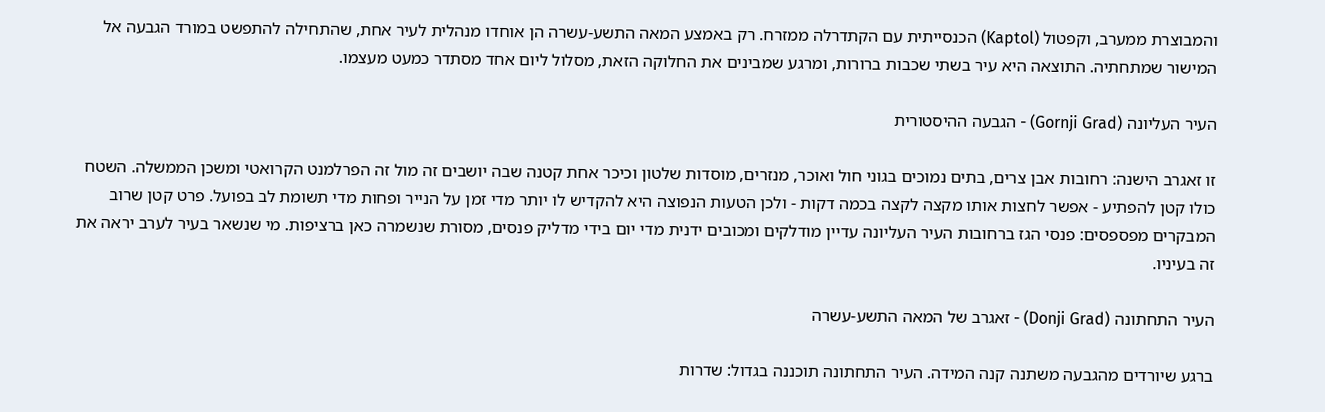והמבוצרת ממערב, וקפטול (Kaptol) הכנסייתית עם הקתדרלה ממזרח. רק באמצע המאה התשע-עשרה הן אוחדו מנהלית לעיר אחת, שהתחילה להתפשט במורד הגבעה אל המישור שמתחתיה. התוצאה היא עיר בשתי שכבות ברורות, ומרגע שמבינים את החלוקה הזאת, מסלול ליום אחד מסתדר כמעט מעצמו.

העיר העליונה (Gornji Grad) - הגבעה ההיסטורית

זו זאגרב הישנה: רחובות אבן צרים, בתים נמוכים בגוני חול ואוכר, מנזרים, מוסדות שלטון וכיכר אחת קטנה שבה יושבים זה מול זה הפרלמנט הקרואטי ומשכן הממשלה. השטח כולו קטן להפתיע - אפשר לחצות אותו מקצה לקצה בכמה דקות - ולכן הטעות הנפוצה היא להקדיש לו יותר מדי זמן על הנייר ופחות מדי תשומת לב בפועל. פרט קטן שרוב המבקרים מפספסים: פנסי הגז ברחובות העיר העליונה עדיין מודלקים ומכובים ידנית מדי יום בידי מדליק פנסים, מסורת שנשמרה כאן ברציפות. מי שנשאר בעיר לערב יראה את זה בעיניו.

העיר התחתונה (Donji Grad) - זאגרב של המאה התשע-עשרה

ברגע שיורדים מהגבעה משתנה קנה המידה. העיר התחתונה תוכננה בגדול: שדרות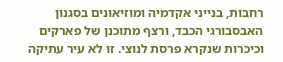רחבות, בנייני אקדמיה ומוזיאונים בסגנון האבסבורגי הכבד, ורצף מתוכנן של פארקים וכיכרות שנקרא פרסת לנוצי. זו לא עיר עתיקה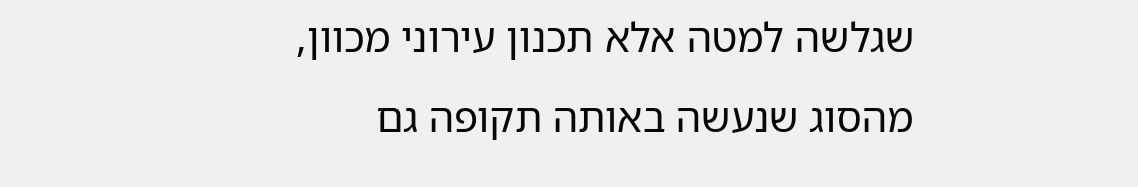שגלשה למטה אלא תכנון עירוני מכוון, מהסוג שנעשה באותה תקופה גם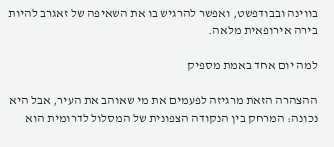בווינה ובבודפשט, ואפשר להרגיש בו את השאיפה של זאגרב להיות בירה אירופאית מלאה.

למה יום אחד באמת מספיק

ההצהרה הזאת מרגיזה לפעמים את מי שאוהב את העיר, אבל היא נכונה: המרחק בין הנקודה הצפונית של המסלול לדרומית הוא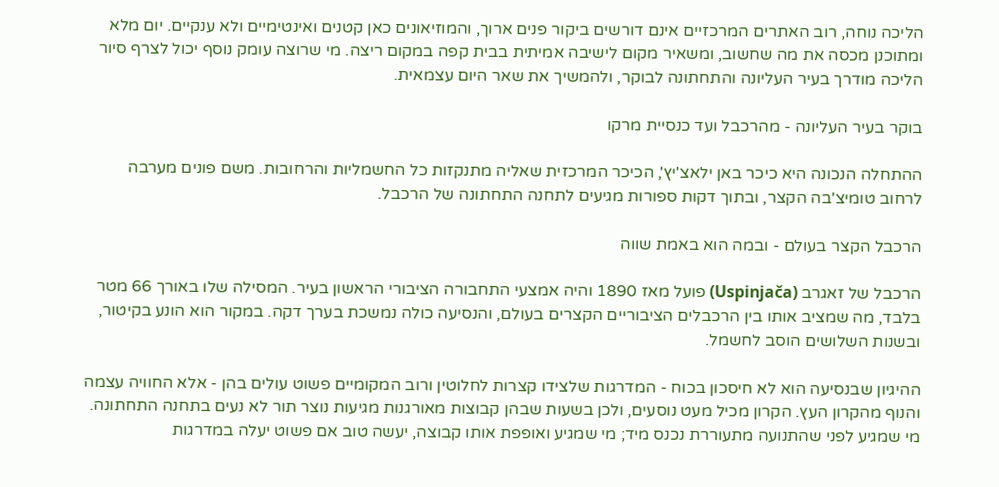הליכה נוחה, רוב האתרים המרכזיים אינם דורשים ביקור פנים ארוך, והמוזיאונים כאן קטנים ואינטימיים ולא ענקיים. יום מלא ומתוכנן מכסה את מה שחשוב, ומשאיר מקום לישיבה אמיתית בבית קפה במקום ריצה. מי שרוצה עומק נוסף יכול לצרף סיור הליכה מודרך בעיר העליונה והתחתונה לבוקר, ולהמשיך את שאר היום עצמאית.

בוקר בעיר העליונה - מהרכבל ועד כנסיית מרקו

ההתחלה הנכונה היא כיכר באן ילאצ'יץ', הכיכר המרכזית שאליה מתנקזות כל החשמליות והרחובות. משם פונים מערבה לרחוב טומיצ'בה הקצר, ובתוך דקות ספורות מגיעים לתחנה התחתונה של הרכבל.

הרכבל הקצר בעולם - ובמה הוא באמת שווה

הרכבל של זאגרב (Uspinjača) פועל מאז 1890 והיה אמצעי התחבורה הציבורי הראשון בעיר. המסילה שלו באורך 66 מטר בלבד, מה שמציב אותו בין הרכבלים הציבוריים הקצרים בעולם, והנסיעה כולה נמשכת בערך דקה. במקור הוא הונע בקיטור, ובשנות השלושים הוסב לחשמל.

ההיגיון שבנסיעה הוא לא חיסכון בכוח - המדרגות שלצידו קצרות לחלוטין ורוב המקומיים פשוט עולים בהן - אלא החוויה עצמה והנוף מהקרון העץ. הקרון מכיל מעט נוסעים, ולכן בשעות שבהן קבוצות מאורגנות מגיעות נוצר תור לא נעים בתחנה התחתונה. מי שמגיע לפני שהתנועה מתעוררת נכנס מיד; מי שמגיע ואופפת אותו קבוצה, יעשה טוב אם פשוט יעלה במדרגות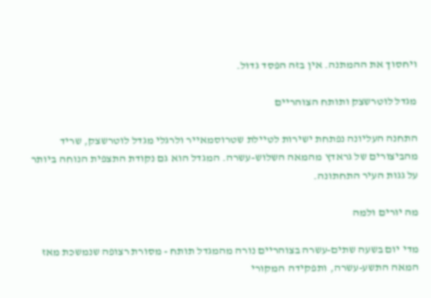ויחסוך את ההמתנה. אין בזה הפסד גדול.

מגדל לוטרשצק ותותח הצוהריים

התחנה העליונה נפתחת ישירות לטיילת שטרוסמאייר ולרגלי מגדל לוטרשצק, שריד מהביצורים של גראדץ מהמאה השלוש-עשרה. המגדל הוא גם נקודת התצפית הנוחה ביותר על גגות העיר התחתונה.

מה יורים ולמה

מדי יום בשעה שתים-עשרה בצוהריים נורה מהמגדל תותח - מסורת רצופה שנמשכת מאז המאה התשע-עשרה, ותפקידה המקורי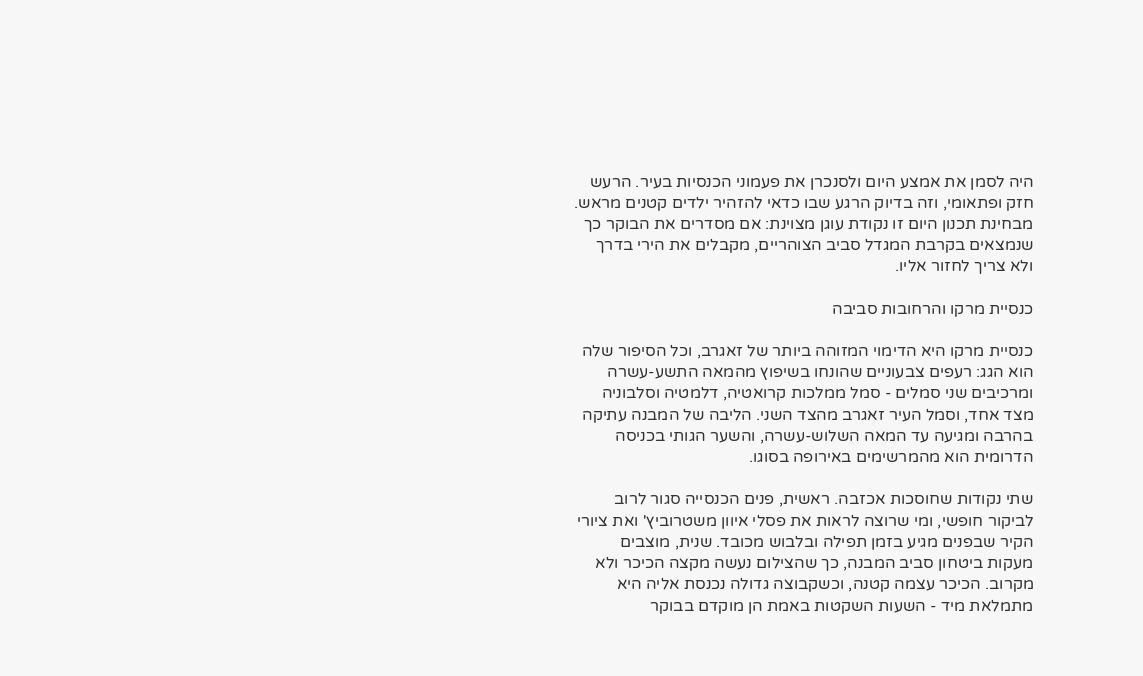היה לסמן את אמצע היום ולסנכרן את פעמוני הכנסיות בעיר. הרעש חזק ופתאומי, וזה בדיוק הרגע שבו כדאי להזהיר ילדים קטנים מראש. מבחינת תכנון היום זו נקודת עוגן מצוינת: אם מסדרים את הבוקר כך שנמצאים בקרבת המגדל סביב הצוהריים, מקבלים את הירי בדרך ולא צריך לחזור אליו.

כנסיית מרקו והרחובות סביבה

כנסיית מרקו היא הדימוי המזוהה ביותר של זאגרב, וכל הסיפור שלה הוא הגג: רעפים צבעוניים שהונחו בשיפוץ מהמאה התשע-עשרה ומרכיבים שני סמלים - סמל ממלכות קרואטיה, דלמטיה וסלבוניה מצד אחד, וסמל העיר זאגרב מהצד השני. הליבה של המבנה עתיקה בהרבה ומגיעה עד המאה השלוש-עשרה, והשער הגותי בכניסה הדרומית הוא מהמרשימים באירופה בסוגו.

שתי נקודות שחוסכות אכזבה. ראשית, פנים הכנסייה סגור לרוב לביקור חופשי, ומי שרוצה לראות את פסלי איוון משטרוביץ' ואת ציורי הקיר שבפנים מגיע בזמן תפילה ובלבוש מכובד. שנית, מוצבים מעקות ביטחון סביב המבנה, כך שהצילום נעשה מקצה הכיכר ולא מקרוב. הכיכר עצמה קטנה, וכשקבוצה גדולה נכנסת אליה היא מתמלאת מיד - השעות השקטות באמת הן מוקדם בבוקר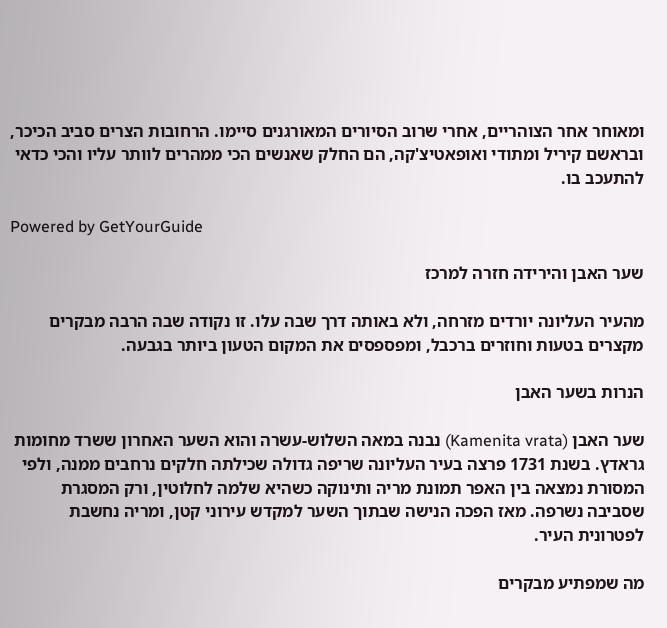ומאוחר אחר הצוהריים, אחרי שרוב הסיורים המאורגנים סיימו. הרחובות הצרים סביב הכיכר, ובראשם קיריל ומתודי ואופאטיצ'קה, הם החלק שאנשים הכי ממהרים לוותר עליו והכי כדאי להתעכב בו.

Powered by GetYourGuide

שער האבן והירידה חזרה למרכז

מהעיר העליונה יורדים מזרחה, ולא באותה דרך שבה עלו. זו נקודה שבה הרבה מבקרים מקצרים בטעות וחוזרים ברכבל, ומפספסים את המקום הטעון ביותר בגבעה.

הנרות בשער האבן

שער האבן (Kamenita vrata) נבנה במאה השלוש-עשרה והוא השער האחרון ששרד מחומות גראדץ. בשנת 1731 פרצה בעיר העליונה שריפה גדולה שכילתה חלקים נרחבים ממנה, ולפי המסורת נמצאה בין האפר תמונת מריה ותינוקה כשהיא שלמה לחלוטין, ורק המסגרת שסביבה נשרפה. מאז הפכה הנישה שבתוך השער למקדש עירוני קטן, ומריה נחשבת לפטרונית העיר.

מה שמפתיע מבקרים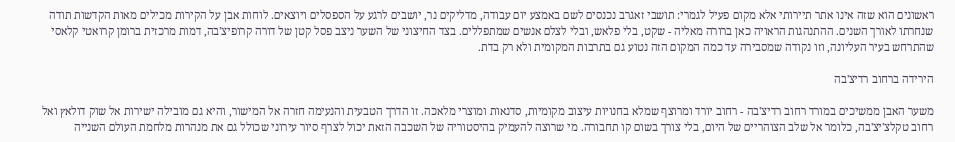ראשונים הוא שזה אינו אתר תיירותי אלא מקום פעיל לגמרי: תושבי זאגרב נכנסים לשם באמצע יום עבודה, מדליקים נר, יושבים לרגע על הספסלים ויוצאים. לוחות אבן על הקירות מכילים מאות הקדשות תודה שנחרתו לאורך השנים. ההתנהגות הראויה כאן ברורה מאליה - שקט, בלי פלאש, ובלי לצלם אנשים שמתפללים. בצד החיצוני של השער ניצב פסל קטן של דורה קרופיצ'בה, דמות מרכזית ברומן קרואטי קלאסי שהתרחש בעיר העליונה, וזו נקודה שמסבירה עד כמה המקום הזה נטוע גם בתרבות המקומית ולא רק בדת.

הירידה ברחוב רדיצ'בה

משער האבן ממשיכים במורד רחוב רדיצ'בה - רחוב יורד ומרוצף שמלא בחנויות עיצוב מקומיות, סדנאות ומוצרי מלאכה. זו הדרך הטבעית והנעימה חזרה אל המישור, והיא גם מובילה ישירות אל שוק דולאץ ואל רחוב טקלצ'יצ'בה, כלומר אל שלב הצוהריים של היום, בלי צורך בשום קו תחבורה. מי שרוצה להעמיק בהיסטוריה של השכבה הזאת יכול לצרף סיור עירוני שכולל גם את מנהרות מלחמת העולם השנייה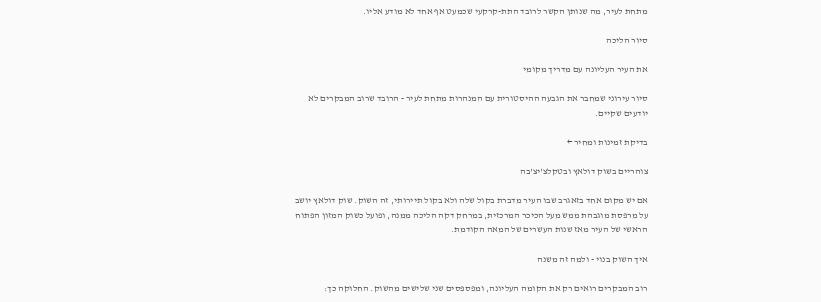מתחת לעיר, מה שנותן הקשר לרובד התת-קרקעי שכמעט אף אחד לא מודע אליו.

סיור הליכה

את העיר העליונה עם מדריך מקומי

סיור עירוני שמחבר את הגבעה ההיסטורית עם המנהרות מתחת לעיר - הרובד שרוב המבקרים לא יודעים שקיים.

בדיקת זמינות ומחיר ←

צוהריים בשוק דולאץ ובטקלצ'יצ'בה

אם יש מקום אחד בזאגרב שבו העיר מדברת בקול שלה ולא בקול תיירותי, זה השוק. שוק דולאץ יושב על מרפסת מוגבהת ממש מעל הכיכר המרכזית, במרחק דקה הליכה ממנה, ופועל כשוק המזון הפתוח הראשי של העיר מאז שנות העשרים של המאה הקודמת.

איך השוק בנוי - ולמה זה משנה

רוב המבקרים רואים רק את הקומה העליונה, ומפספסים שני שלישים מהשוק. החלוקה כך: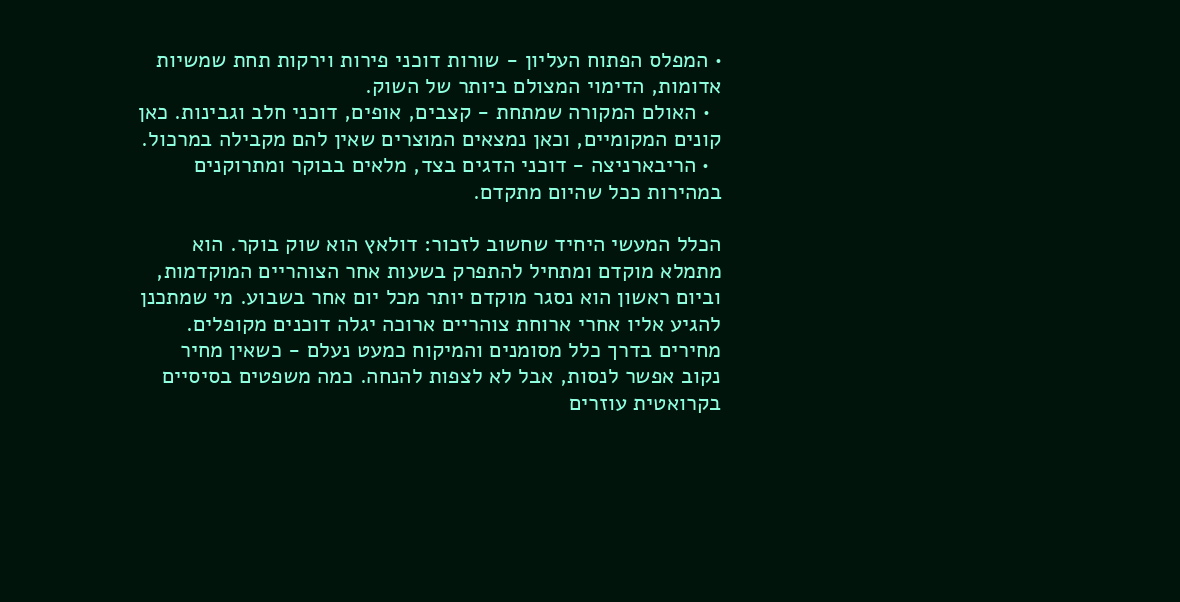• המפלס הפתוח העליון - שורות דוכני פירות וירקות תחת שמשיות אדומות, הדימוי המצולם ביותר של השוק.
  • האולם המקורה שמתחת - קצבים, אופים, דוכני חלב וגבינות. כאן קונים המקומיים, וכאן נמצאים המוצרים שאין להם מקבילה במרכול.
  • הריבארניצה - דוכני הדגים בצד, מלאים בבוקר ומתרוקנים במהירות ככל שהיום מתקדם.

הכלל המעשי היחיד שחשוב לזכור: דולאץ הוא שוק בוקר. הוא מתמלא מוקדם ומתחיל להתפרק בשעות אחר הצוהריים המוקדמות, וביום ראשון הוא נסגר מוקדם יותר מכל יום אחר בשבוע. מי שמתכנן להגיע אליו אחרי ארוחת צוהריים ארוכה יגלה דוכנים מקופלים. מחירים בדרך כלל מסומנים והמיקוח כמעט נעלם - כשאין מחיר נקוב אפשר לנסות, אבל לא לצפות להנחה. כמה משפטים בסיסיים בקרואטית עוזרים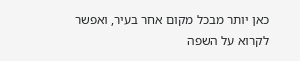כאן יותר מבכל מקום אחר בעיר, ואפשר לקרוא על השפה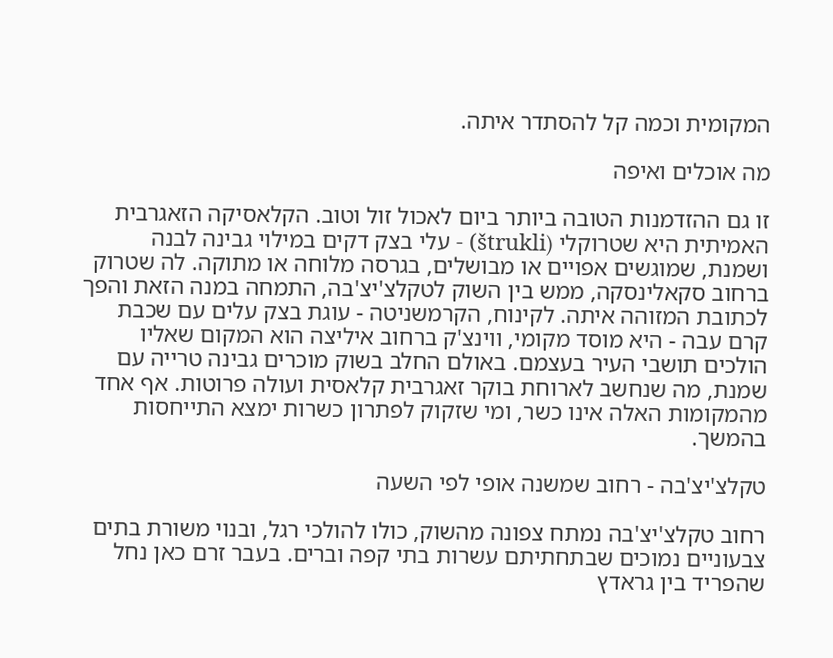המקומית וכמה קל להסתדר איתה.

מה אוכלים ואיפה

זו גם ההזדמנות הטובה ביותר ביום לאכול זול וטוב. הקלאסיקה הזאגרבית האמיתית היא שטרוקלי (štrukli) - עלי בצק דקים במילוי גבינה לבנה ושמנת, שמוגשים אפויים או מבושלים, בגרסה מלוחה או מתוקה. לה שטרוק ברחוב סקאלינסקה, ממש בין השוק לטקלצ'יצ'בה, התמחה במנה הזאת והפך לכתובת המזוהה איתה. לקינוח, הקרמשניטה - עוגת בצק עלים עם שכבת קרם עבה - היא מוסד מקומי, ווינצ'ק ברחוב איליצה הוא המקום שאליו הולכים תושבי העיר בעצמם. באולם החלב בשוק מוכרים גבינה טרייה עם שמנת, מה שנחשב לארוחת בוקר זאגרבית קלאסית ועולה פרוטות. אף אחד מהמקומות האלה אינו כשר, ומי שזקוק לפתרון כשרות ימצא התייחסות בהמשך.

טקלצ'יצ'בה - רחוב שמשנה אופי לפי השעה

רחוב טקלצ'יצ'בה נמתח צפונה מהשוק, כולו להולכי רגל, ובנוי משורת בתים צבעוניים נמוכים שבתחתיתם עשרות בתי קפה וברים. בעבר זרם כאן נחל שהפריד בין גראדץ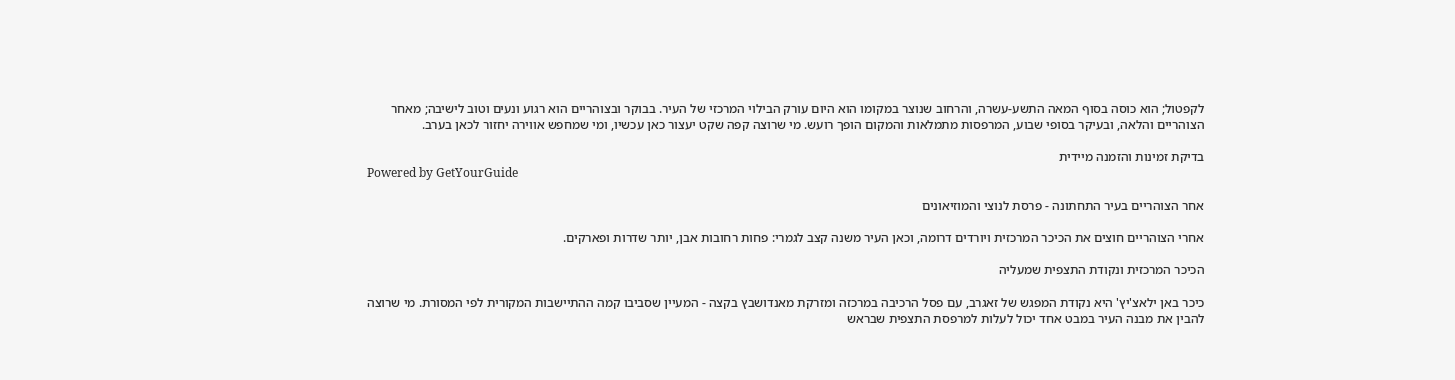לקפטול; הוא כוסה בסוף המאה התשע-עשרה, והרחוב שנוצר במקומו הוא היום עורק הבילוי המרכזי של העיר. בבוקר ובצוהריים הוא רגוע ונעים וטוב לישיבה; מאחר הצוהריים והלאה, ובעיקר בסופי שבוע, המרפסות מתמלאות והמקום הופך רועש. מי שרוצה קפה שקט יעצור כאן עכשיו, ומי שמחפש אווירה יחזור לכאן בערב.

בדיקת זמינות והזמנה מיידית
Powered by GetYourGuide

אחר הצוהריים בעיר התחתונה - פרסת לנוצי והמוזיאונים

אחרי הצוהריים חוצים את הכיכר המרכזית ויורדים דרומה, וכאן העיר משנה קצב לגמרי: פחות רחובות אבן, יותר שדרות ופארקים.

הכיכר המרכזית ונקודת התצפית שמעליה

כיכר באן ילאצ'יץ' היא נקודת המפגש של זאגרב, עם פסל הרכיבה במרכזה ומזרקת מאנדושבץ בקצה - המעיין שסביבו קמה ההתיישבות המקורית לפי המסורת. מי שרוצה להבין את מבנה העיר במבט אחד יכול לעלות למרפסת התצפית שבראש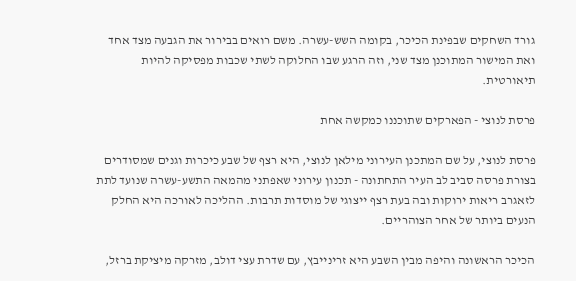גורד השחקים שבפינת הכיכר, בקומה השש-עשרה. משם רואים בבירור את הגבעה מצד אחד ואת המישור המתוכנן מצד שני, וזה הרגע שבו החלוקה לשתי שכבות מפסיקה להיות תיאורטית.

פרסת לנוצי - הפארקים שתוכננו כמקשה אחת

פרסת לנוצי, על שם המתכנן העירוני מילאן לנוצי, היא רצף של שבע כיכרות וגנים שמסודרים בצורת פרסה סביב לב העיר התחתונה - תכנון עירוני שאפתני מהמאה התשע-עשרה שנועד לתת לזאגרב ריאות ירוקות ובה בעת רצף ייצוגי של מוסדות תרבות. ההליכה לאורכה היא החלק הנעים ביותר של אחר הצוהריים.

הכיכר הראשונה והיפה מבין השבע היא זרינייבץ, עם שדרת עצי דולב, מזרקה מיציקת ברזל,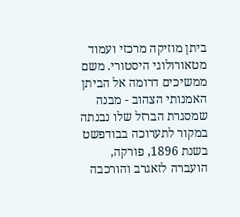ביתן מוזיקה מרכזי ועמוד מטאורולוגי היסטורי. משם ממשיכים דרומה אל הביתן האמנותי הצהוב - מבנה שמסגרת הברזל שלו נבנתה במקור לתערוכה בבודפשט בשנת 1896, פורקה, הועברה לזאגרב והורכבה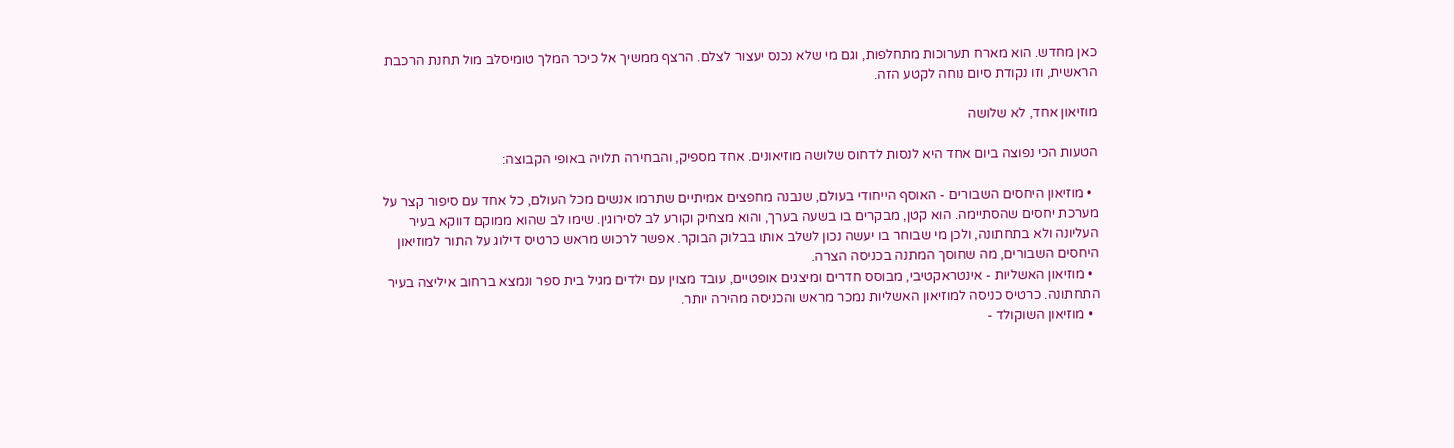כאן מחדש. הוא מארח תערוכות מתחלפות, וגם מי שלא נכנס יעצור לצלם. הרצף ממשיך אל כיכר המלך טומיסלב מול תחנת הרכבת הראשית, וזו נקודת סיום נוחה לקטע הזה.

מוזיאון אחד, לא שלושה

הטעות הכי נפוצה ביום אחד היא לנסות לדחוס שלושה מוזיאונים. אחד מספיק, והבחירה תלויה באופי הקבוצה:

  • מוזיאון היחסים השבורים - האוסף הייחודי בעולם, שנבנה מחפצים אמיתיים שתרמו אנשים מכל העולם, כל אחד עם סיפור קצר על מערכת יחסים שהסתיימה. הוא קטן, מבקרים בו בשעה בערך, והוא מצחיק וקורע לב לסירוגין. שימו לב שהוא ממוקם דווקא בעיר העליונה ולא בתחתונה, ולכן מי שבוחר בו יעשה נכון לשלב אותו בבלוק הבוקר. אפשר לרכוש מראש כרטיס דילוג על התור למוזיאון היחסים השבורים, מה שחוסך המתנה בכניסה הצרה.
  • מוזיאון האשליות - אינטראקטיבי, מבוסס חדרים ומיצגים אופטיים, עובד מצוין עם ילדים מגיל בית ספר ונמצא ברחוב איליצה בעיר התחתונה. כרטיס כניסה למוזיאון האשליות נמכר מראש והכניסה מהירה יותר.
  • מוזיאון השוקולד -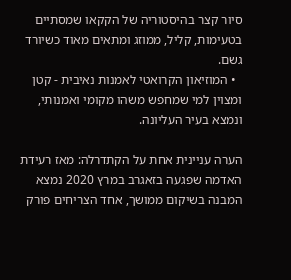סיור קצר בהיסטוריה של הקקאו שמסתיים בטעימות, קליל, ממוזג ומתאים מאוד כשיורד גשם.
  • המוזיאון הקרואטי לאמנות נאיבית - קטן ומצוין למי שמחפש משהו מקומי ואמנותי, ונמצא בעיר העליונה.

הערה עניינית אחת על הקתדרלה: מאז רעידת האדמה שפגעה בזאגרב במרץ 2020 נמצא המבנה בשיקום ממושך, אחד הצריחים פורק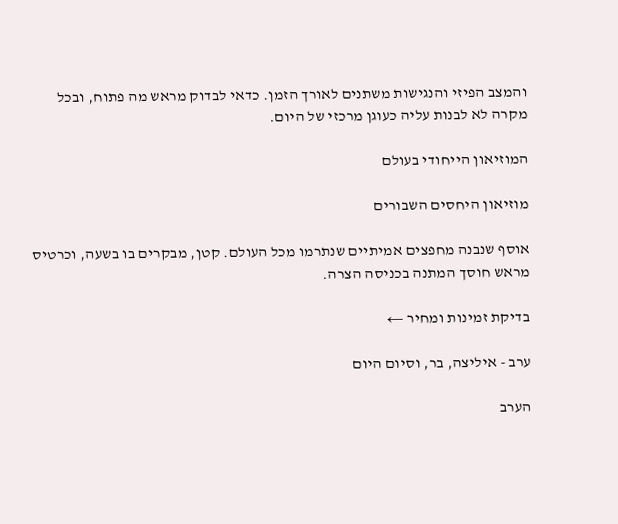והמצב הפיזי והנגישות משתנים לאורך הזמן. כדאי לבדוק מראש מה פתוח, ובכל מקרה לא לבנות עליה כעוגן מרכזי של היום.

המוזיאון הייחודי בעולם

מוזיאון היחסים השבורים

אוסף שנבנה מחפצים אמיתיים שנתרמו מכל העולם. קטן, מבקרים בו בשעה, וכרטיס מראש חוסך המתנה בכניסה הצרה.

בדיקת זמינות ומחיר ←

ערב - איליצה, בר, וסיום היום

הערב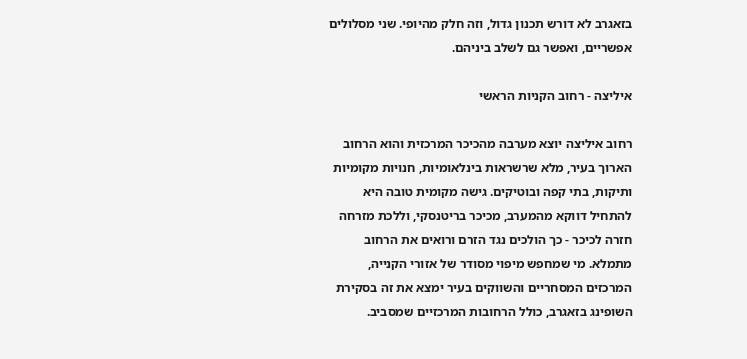בזאגרב לא דורש תכנון גדול, וזה חלק מהיופי. שני מסלולים אפשריים, ואפשר גם לשלב ביניהם.

איליצה - רחוב הקניות הראשי

רחוב איליצה יוצא מערבה מהכיכר המרכזית והוא הרחוב הארוך בעיר, מלא שרשראות בינלאומיות, חנויות מקומיות ותיקות, בתי קפה ובוטיקים. גישה מקומית טובה היא להתחיל דווקא מהמערב, מכיכר בריטנסקי, וללכת מזרחה חזרה לכיכר - כך הולכים נגד הזרם ורואים את הרחוב מתמלא. מי שמחפש מיפוי מסודר של אזורי הקנייה, המרכזים המסחריים והשווקים בעיר ימצא את זה בסקירת השופינג בזאגרב, כולל הרחובות המרכזיים שמסביב.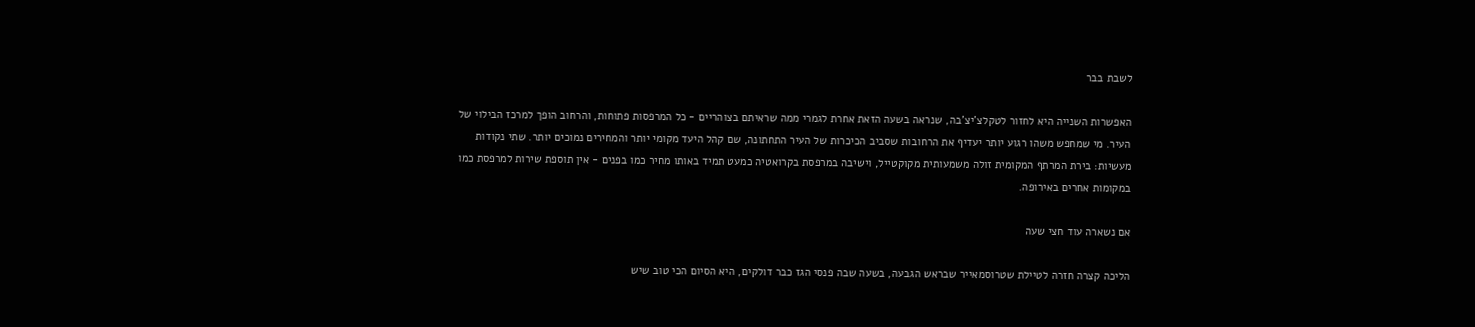לשבת בבר

האפשרות השנייה היא לחזור לטקלצ'יצ'בה, שנראה בשעה הזאת אחרת לגמרי ממה שראיתם בצוהריים - כל המרפסות פתוחות, והרחוב הופך למרכז הבילוי של העיר. מי שמחפש משהו רגוע יותר יעדיף את הרחובות שסביב הכיכרות של העיר התחתונה, שם קהל היעד מקומי יותר והמחירים נמוכים יותר. שתי נקודות מעשיות: בירת המרתף המקומית זולה משמעותית מקוקטייל, וישיבה במרפסת בקרואטיה כמעט תמיד באותו מחיר כמו בפנים - אין תוספת שירות למרפסת כמו במקומות אחרים באירופה.

אם נשארה עוד חצי שעה

הליכה קצרה חזרה לטיילת שטרוסמאייר שבראש הגבעה, בשעה שבה פנסי הגז כבר דולקים, היא הסיום הכי טוב שיש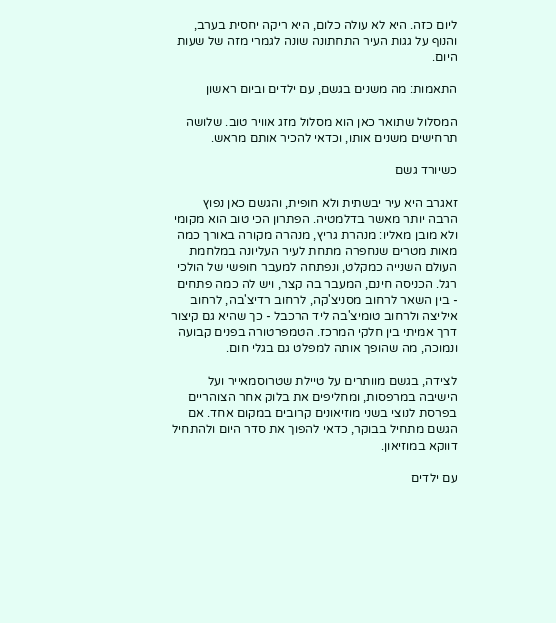ליום כזה. היא לא עולה כלום, היא ריקה יחסית בערב, והנוף על גגות העיר התחתונה שונה לגמרי מזה של שעות היום.

התאמות: מה משנים בגשם, עם ילדים וביום ראשון

המסלול שתואר כאן הוא מסלול מזג אוויר טוב. שלושה תרחישים משנים אותו, וכדאי להכיר אותם מראש.

כשיורד גשם

זאגרב היא עיר יבשתית ולא חופית, והגשם כאן נפוץ הרבה יותר מאשר בדלמטיה. הפתרון הכי טוב הוא מקומי ולא מובן מאליו: מנהרת גריץ, מנהרה מקורה באורך כמה מאות מטרים שנחפרה מתחת לעיר העליונה במלחמת העולם השנייה כמקלט, ונפתחה למעבר חופשי של הולכי רגל. הכניסה חינם, המעבר בה קצר, ויש לה כמה פתחים - בין השאר לרחוב מסניצ'קה, לרחוב רדיצ'בה, לרחוב איליצה ולרחוב טומיצ'בה ליד הרכבל - כך שהיא גם קיצור דרך אמיתי בין חלקי המרכז. הטמפרטורה בפנים קבועה ונמוכה, מה שהופך אותה למפלט גם בגלי חום.

לצידה, בגשם מוותרים על טיילת שטרוסמאייר ועל הישיבה במרפסות, ומחליפים את בלוק אחר הצוהריים בפרסת לנוצי בשני מוזיאונים קרובים במקום אחד. אם הגשם מתחיל בבוקר, כדאי להפוך את סדר היום ולהתחיל דווקא במוזיאון.

עם ילדים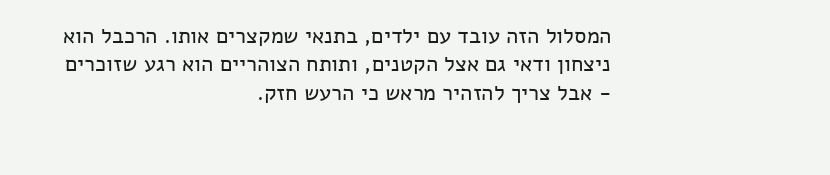המסלול הזה עובד עם ילדים, בתנאי שמקצרים אותו. הרכבל הוא ניצחון ודאי גם אצל הקטנים, ותותח הצוהריים הוא רגע שזוכרים - אבל צריך להזהיר מראש כי הרעש חזק.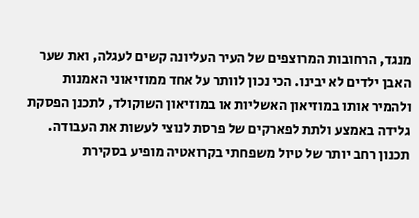מנגד, הרחובות המרוצפים של העיר העליונה קשים לעגלה, ואת שער האבן ילדים לא יבינו. הכי נכון לוותר על אחד ממוזיאוני האמנות ולהמיר אותו במוזיאון האשליות או במוזיאון השוקולד, לתכנן הפסקת גלידה באמצע ולתת לפארקים של פרסת לנוצי לעשות את העבודה. תכנון רחב יותר של טיול משפחתי בקרואטיה מופיע בסקירת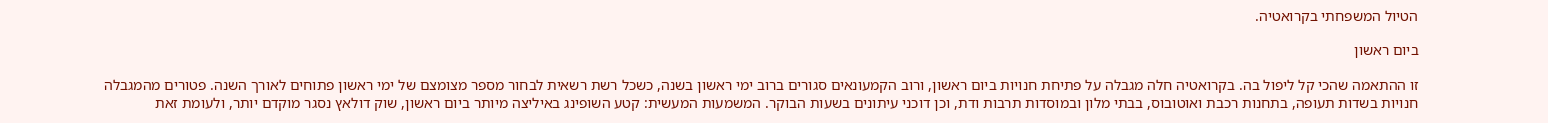הטיול המשפחתי בקרואטיה.

ביום ראשון

זו ההתאמה שהכי קל ליפול בה. בקרואטיה חלה מגבלה על פתיחת חנויות ביום ראשון, ורוב הקמעונאים סגורים ברוב ימי ראשון בשנה, כשכל רשת רשאית לבחור מספר מצומצם של ימי ראשון פתוחים לאורך השנה. פטורים מהמגבלה חנויות בשדות תעופה, בתחנות רכבת ואוטובוס, בבתי מלון ובמוסדות תרבות ודת, וכן דוכני עיתונים בשעות הבוקר. המשמעות המעשית: קטע השופינג באיליצה מיותר ביום ראשון, שוק דולאץ נסגר מוקדם יותר, ולעומת זאת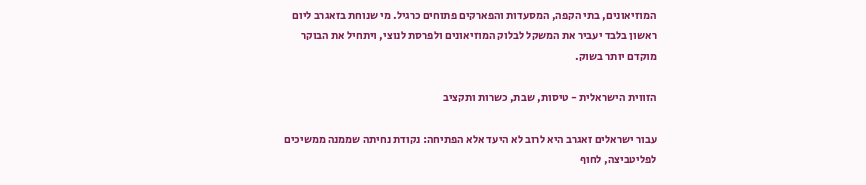המוזיאונים, בתי הקפה, המסעדות והפארקים פתוחים כרגיל. מי שנוחת בזאגרב ליום ראשון בלבד יעביר את המשקל לבלוק המוזיאונים ולפרסת לנוצי, ויתחיל את הבוקר מוקדם יותר בשוק.

הזווית הישראלית - טיסות, שבת, כשרות ותקציב

עבור ישראלים זאגרב היא לרוב לא היעד אלא הפתיחה: נקודת נחיתה שממנה ממשיכים לפליטביצה, לחוף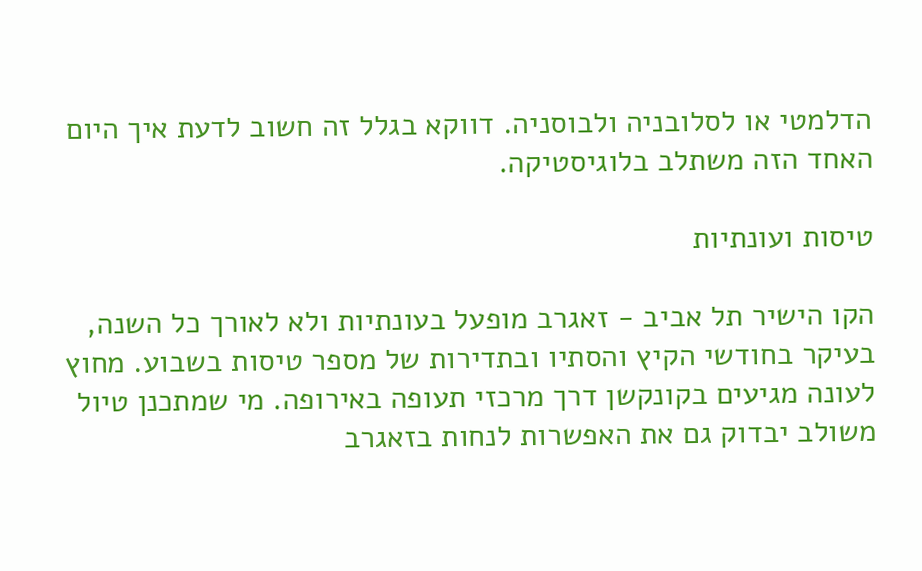הדלמטי או לסלובניה ולבוסניה. דווקא בגלל זה חשוב לדעת איך היום האחד הזה משתלב בלוגיסטיקה.

טיסות ועונתיות

הקו הישיר תל אביב - זאגרב מופעל בעונתיות ולא לאורך כל השנה, בעיקר בחודשי הקיץ והסתיו ובתדירות של מספר טיסות בשבוע. מחוץ לעונה מגיעים בקונקשן דרך מרכזי תעופה באירופה. מי שמתכנן טיול משולב יבדוק גם את האפשרות לנחות בזאגרב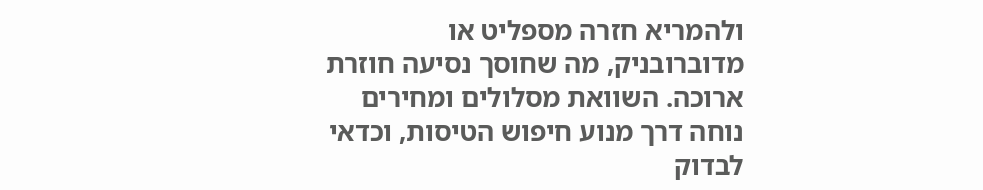ולהמריא חזרה מספליט או מדוברובניק, מה שחוסך נסיעה חוזרת ארוכה. השוואת מסלולים ומחירים נוחה דרך מנוע חיפוש הטיסות, וכדאי לבדוק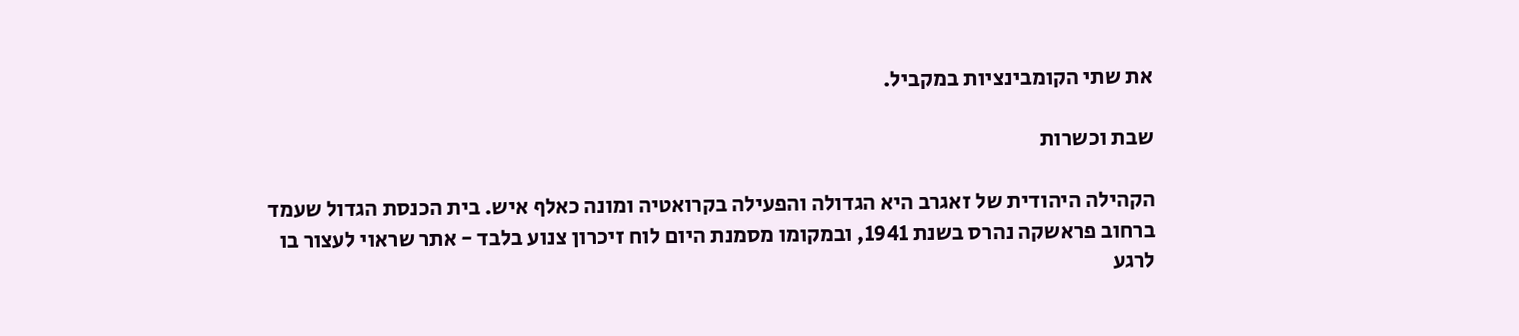את שתי הקומבינציות במקביל.

שבת וכשרות

הקהילה היהודית של זאגרב היא הגדולה והפעילה בקרואטיה ומונה כאלף איש. בית הכנסת הגדול שעמד ברחוב פראשקה נהרס בשנת 1941, ובמקומו מסמנת היום לוח זיכרון צנוע בלבד - אתר שראוי לעצור בו לרגע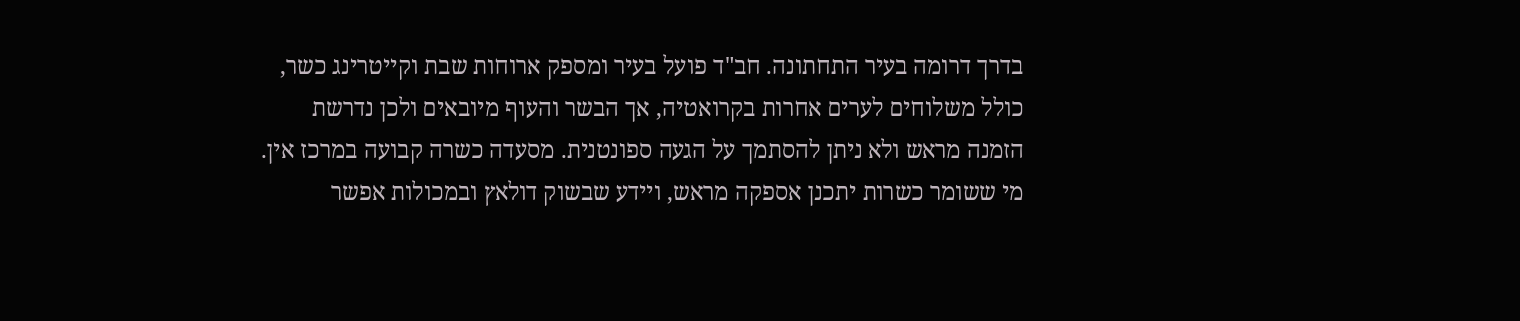בדרך דרומה בעיר התחתונה. חב"ד פועל בעיר ומספק ארוחות שבת וקייטרינג כשר, כולל משלוחים לערים אחרות בקרואטיה, אך הבשר והעוף מיובאים ולכן נדרשת הזמנה מראש ולא ניתן להסתמך על הגעה ספונטנית. מסעדה כשרה קבועה במרכז אין. מי ששומר כשרות יתכנן אספקה מראש, ויידע שבשוק דולאץ ובמכולות אפשר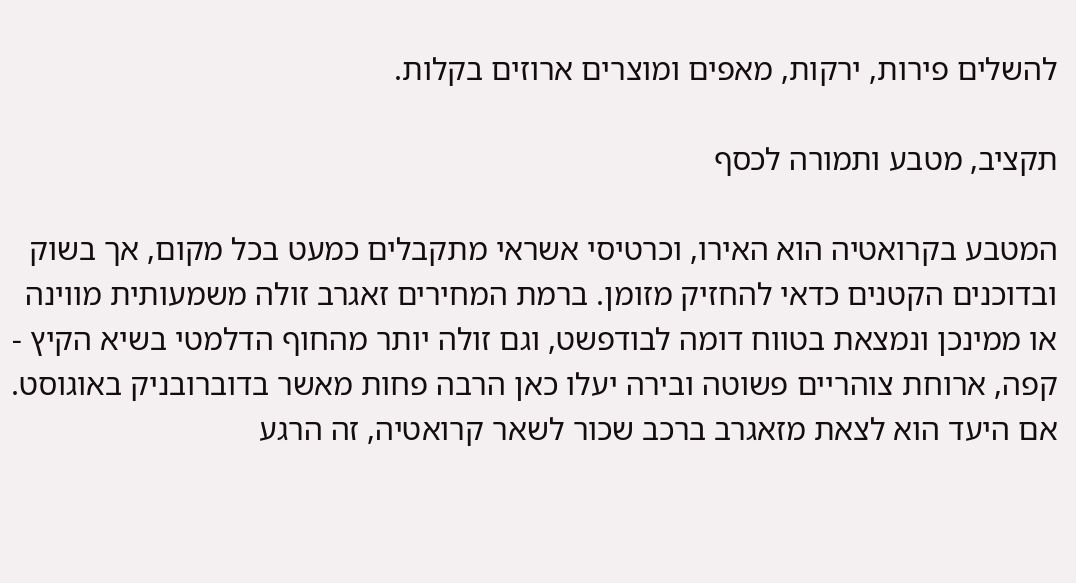להשלים פירות, ירקות, מאפים ומוצרים ארוזים בקלות.

תקציב, מטבע ותמורה לכסף

המטבע בקרואטיה הוא האירו, וכרטיסי אשראי מתקבלים כמעט בכל מקום, אך בשוק ובדוכנים הקטנים כדאי להחזיק מזומן. ברמת המחירים זאגרב זולה משמעותית מווינה או ממינכן ונמצאת בטווח דומה לבודפשט, וגם זולה יותר מהחוף הדלמטי בשיא הקיץ - קפה, ארוחת צוהריים פשוטה ובירה יעלו כאן הרבה פחות מאשר בדוברובניק באוגוסט. אם היעד הוא לצאת מזאגרב ברכב שכור לשאר קרואטיה, זה הרגע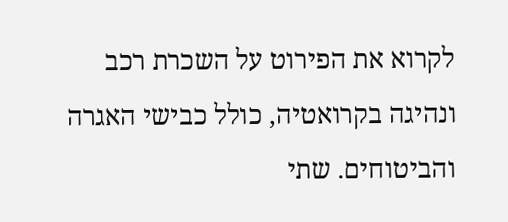לקרוא את הפירוט על השכרת רכב ונהיגה בקרואטיה, כולל כבישי האגרה והביטוחים. שתי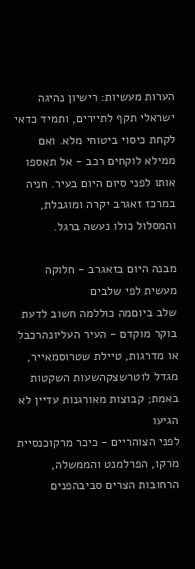הערות מעשיות: רישיון נהיגה ישראלי תקף לתיירים, ותמיד כדאי לקחת כיסוי ביטוחי מלא. ואם ממילא לוקחים רכב - אל תאספו אותו לפני סיום היום בעיר. חניה במרכז זאגרב יקרה ומוגבלת, והמסלול כולו נעשה ברגל.

מבנה היום בזאגרב - חלוקה מעשית לפי שלבים
שלב ביוםמה כוללמה חשוב לדעת
בוקר מוקדם - העיר העליונהרכבל או מדרגות, טיילת שטרוסמאייר, מגדל לוטרשצקהשעות השקטות באמת; קבוצות מאורגנות עדיין לא הגיעו
לפני הצוהריים - כיכר מרקוכנסיית מרקו, הפרלמנט והממשלה, הרחובות הצרים סביבהפנים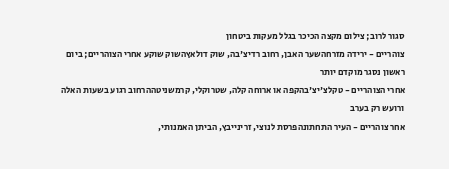סגור לרוב; צילום מקצה הכיכר בגלל מעקות ביטחון
צוהריים - ירידה מזרחהשער האבן, רחוב רדיצ'בה, שוק דולאץהשוק שוקע אחרי הצוהריים; ביום ראשון נסגר מוקדם יותר
אחרי הצוהריים - טקלצ'יצ'בהקפה או ארוחה קלה, שטרוקלי, קרמשניטההרחוב רגוע בשעות האלה ורועש רק בערב
אחר צוהריים - העיר התחתונהפרסת לנוצי, זרינייבץ, הביתן האמנותי,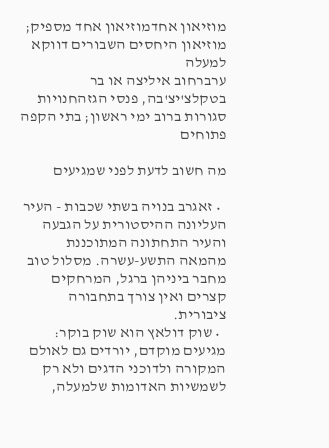מוזיאון אחדמוזיאון אחד מספיק; מוזיאון היחסים השבורים דווקא למעלה
ערברחוב איליצה או בר בטקלצ'יצ'בה, פנסי הגזהחנויות סגורות ברוב ימי ראשון; בתי הקפה פתוחים

מה חשוב לדעת לפני שמגיעים

  • זאגרב בנויה בשתי שכבות - העיר העליונה ההיסטורית על הגבעה והעיר התחתונה המתוכננת מהמאה התשע-עשרה. מסלול טוב מחבר ביניהן ברגל, המרחקים קצרים ואין צורך בתחבורה ציבורית.
  • שוק דולאץ הוא שוק בוקר: מגיעים מוקדם, יורדים גם לאולם המקורה ולדוכני הדגים ולא רק לשמשיות האדומות שלמעלה,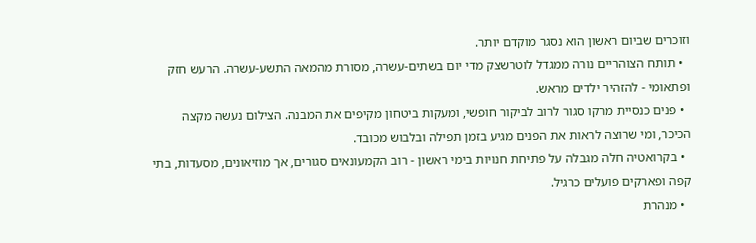וזוכרים שביום ראשון הוא נסגר מוקדם יותר.
  • תותח הצוהריים נורה ממגדל לוטרשצק מדי יום בשתים-עשרה, מסורת מהמאה התשע-עשרה. הרעש חזק ופתאומי - להזהיר ילדים מראש.
  • פנים כנסיית מרקו סגור לרוב לביקור חופשי, ומעקות ביטחון מקיפים את המבנה. הצילום נעשה מקצה הכיכר, ומי שרוצה לראות את הפנים מגיע בזמן תפילה ובלבוש מכובד.
  • בקרואטיה חלה מגבלה על פתיחת חנויות בימי ראשון - רוב הקמעונאים סגורים, אך מוזיאונים, מסעדות, בתי קפה ופארקים פועלים כרגיל.
  • מנהרת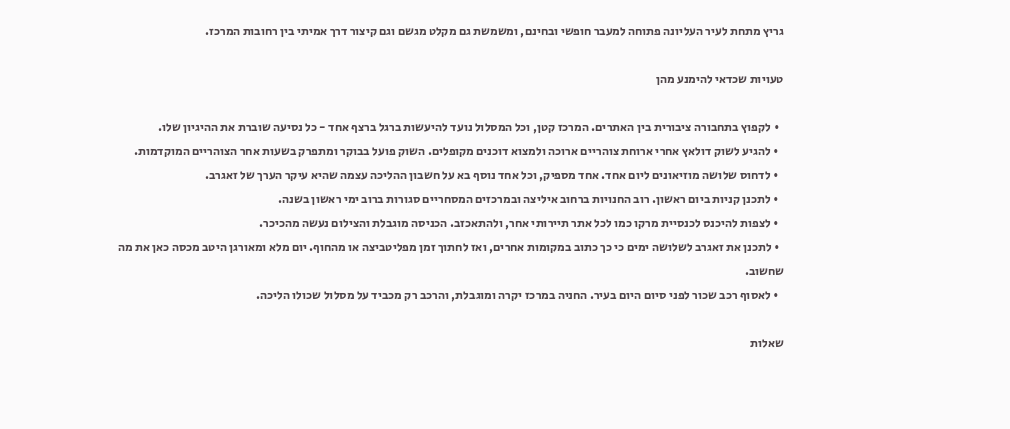גריץ מתחת לעיר העליונה פתוחה למעבר חופשי ובחינם, ומשמשת גם מקלט מגשם וגם קיצור דרך אמיתי בין רחובות המרכז.

טעויות שכדאי להימנע מהן

  • לקפוץ בתחבורה ציבורית בין האתרים. המרכז קטן, וכל המסלול נועד להיעשות ברגל ברצף אחד - כל נסיעה שוברת את ההיגיון שלו.
  • להגיע לשוק דולאץ אחרי ארוחת צוהריים ארוכה ולמצוא דוכנים מקופלים. השוק פועל בבוקר ומתפרק בשעות אחר הצוהריים המוקדמות.
  • לדחוס שלושה מוזיאונים ליום אחד. אחד מספיק, וכל אחד נוסף בא על חשבון ההליכה עצמה שהיא עיקר הערך של זאגרב.
  • לתכנן קניות ביום ראשון. רוב החנויות ברחוב איליצה ובמרכזים המסחריים סגורות ברוב ימי ראשון בשנה.
  • לצפות להיכנס לכנסיית מרקו כמו לכל אתר תיירותי אחר, ולהתאכזב. הכניסה מוגבלת והצילום נעשה מהכיכר.
  • לתכנן את זאגרב לשלושה ימים כי כך כתוב במקומות אחרים, ואז לחתוך זמן מפליטביצה או מהחוף. יום מלא ומאורגן היטב מכסה כאן את מה שחשוב.
  • לאסוף רכב שכור לפני סיום היום בעיר. החניה במרכז יקרה ומוגבלת, והרכב רק מכביד על מסלול שכולו הליכה.

שאלות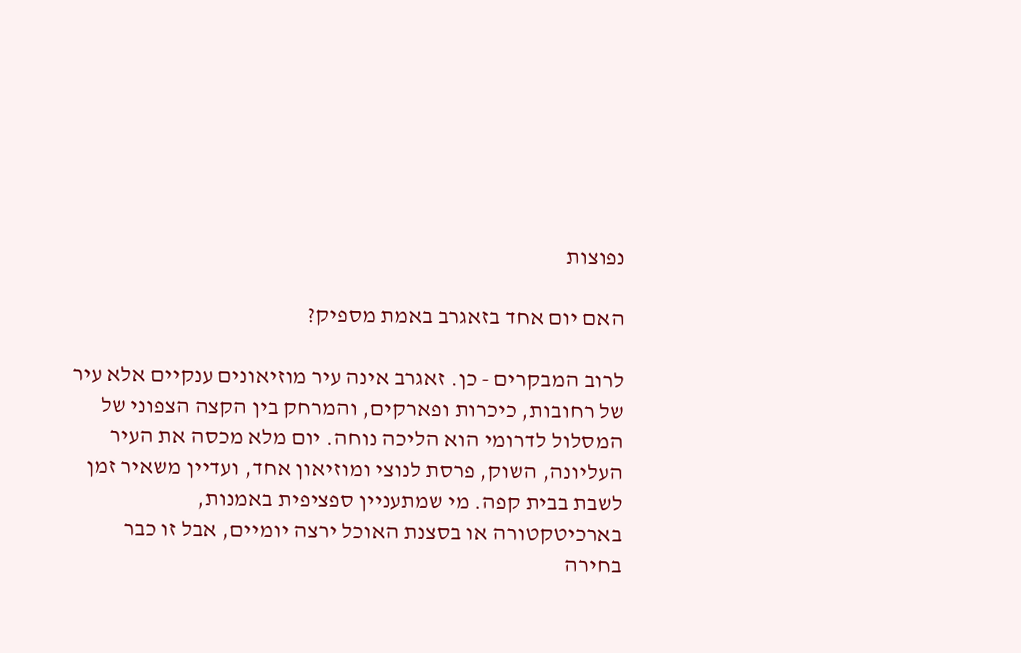נפוצות

האם יום אחד בזאגרב באמת מספיק?

לרוב המבקרים - כן. זאגרב אינה עיר מוזיאונים ענקיים אלא עיר של רחובות, כיכרות ופארקים, והמרחק בין הקצה הצפוני של המסלול לדרומי הוא הליכה נוחה. יום מלא מכסה את העיר העליונה, השוק, פרסת לנוצי ומוזיאון אחד, ועדיין משאיר זמן לשבת בבית קפה. מי שמתעניין ספציפית באמנות, בארכיטקטורה או בסצנת האוכל ירצה יומיים, אבל זו כבר בחירה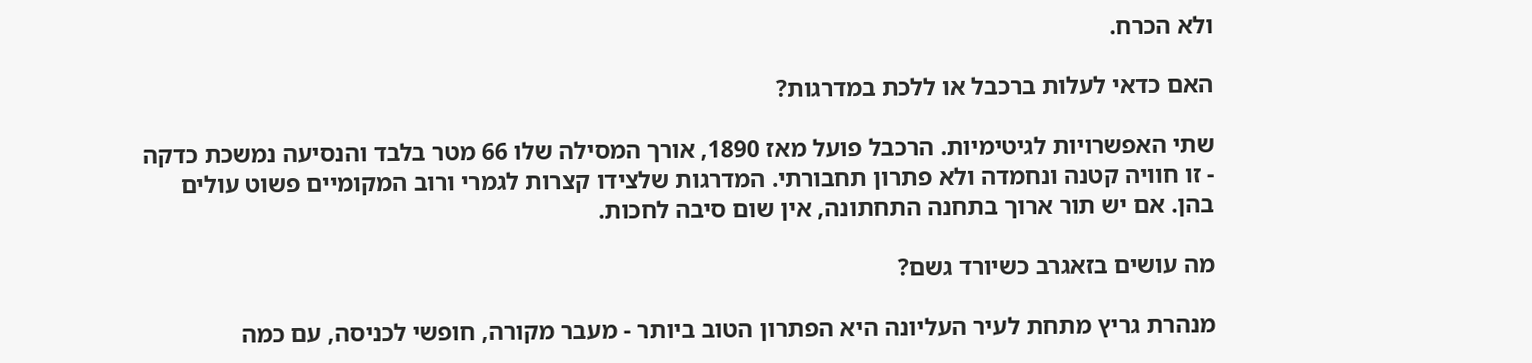ולא הכרח.

האם כדאי לעלות ברכבל או ללכת במדרגות?

שתי האפשרויות לגיטימיות. הרכבל פועל מאז 1890, אורך המסילה שלו 66 מטר בלבד והנסיעה נמשכת כדקה - זו חוויה קטנה ונחמדה ולא פתרון תחבורתי. המדרגות שלצידו קצרות לגמרי ורוב המקומיים פשוט עולים בהן. אם יש תור ארוך בתחנה התחתונה, אין שום סיבה לחכות.

מה עושים בזאגרב כשיורד גשם?

מנהרת גריץ מתחת לעיר העליונה היא הפתרון הטוב ביותר - מעבר מקורה, חופשי לכניסה, עם כמה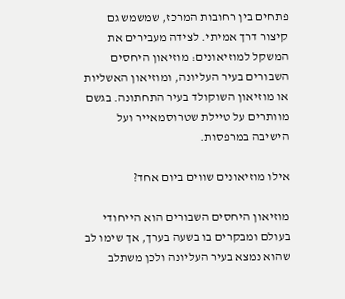פתחים בין רחובות המרכז, שמשמש גם קיצור דרך אמיתי. לצידה מעבירים את המשקל למוזיאונים: מוזיאון היחסים השבורים בעיר העליונה, ומוזיאון האשליות או מוזיאון השוקולד בעיר התחתונה. בגשם מוותרים על טיילת שטרוסמאייר ועל הישיבה במרפסות.

אילו מוזיאונים שווים ביום אחד?

מוזיאון היחסים השבורים הוא הייחודי בעולם ומבקרים בו בשעה בערך, אך שימו לב שהוא נמצא בעיר העליונה ולכן משתלב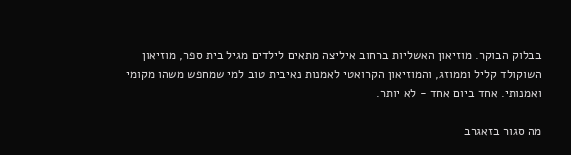בבלוק הבוקר. מוזיאון האשליות ברחוב איליצה מתאים לילדים מגיל בית ספר, מוזיאון השוקולד קליל וממוזג, והמוזיאון הקרואטי לאמנות נאיבית טוב למי שמחפש משהו מקומי ואמנותי. אחד ביום אחד - לא יותר.

מה סגור בזאגרב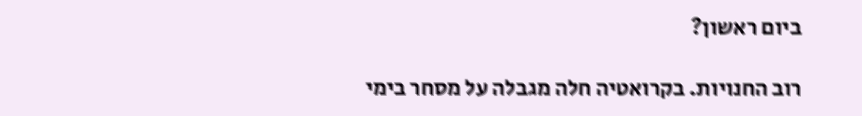ביום ראשון?

רוב החנויות. בקרואטיה חלה מגבלה על מסחר בימי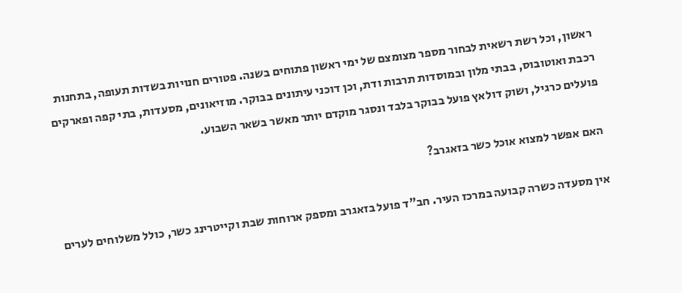ראשון, וכל רשת רשאית לבחור מספר מצומצם של ימי ראשון פתוחים בשנה. פטורים חנויות בשדות תעופה, בתחנות רכבת ואוטובוס, בבתי מלון ובמוסדות תרבות ודת, וכן דוכני עיתונים בבוקר. מוזיאונים, מסעדות, בתי קפה ופארקים פועלים כרגיל, ושוק דולאץ פועל בבוקר בלבד ונסגר מוקדם יותר מאשר בשאר השבוע.

האם אפשר למצוא אוכל כשר בזאגרב?

אין מסעדה כשרה קבועה במרכז העיר. חב"ד פועל בזאגרב ומספק ארוחות שבת וקייטרינג כשר, כולל משלוחים לערים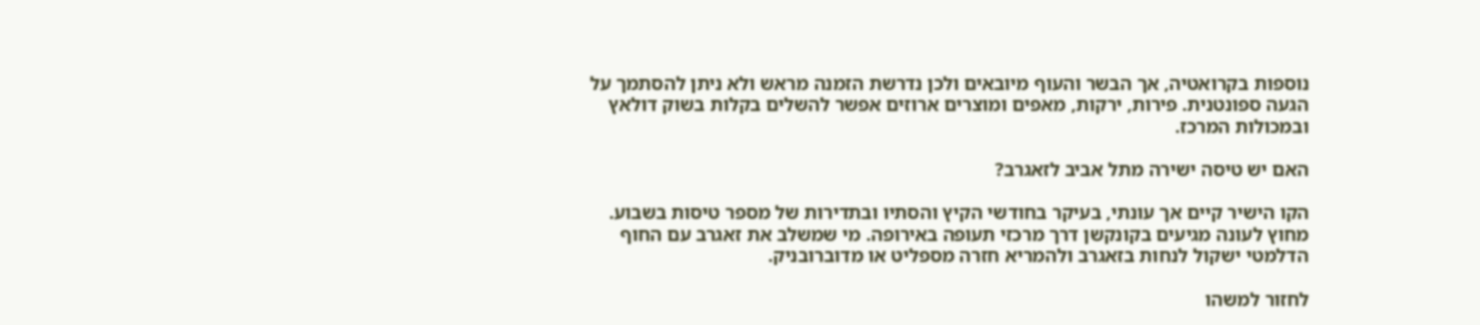נוספות בקרואטיה, אך הבשר והעוף מיובאים ולכן נדרשת הזמנה מראש ולא ניתן להסתמך על הגעה ספונטנית. פירות, ירקות, מאפים ומוצרים ארוזים אפשר להשלים בקלות בשוק דולאץ ובמכולות המרכז.

האם יש טיסה ישירה מתל אביב לזאגרב?

הקו הישיר קיים אך עונתי, בעיקר בחודשי הקיץ והסתיו ובתדירות של מספר טיסות בשבוע. מחוץ לעונה מגיעים בקונקשן דרך מרכזי תעופה באירופה. מי שמשלב את זאגרב עם החוף הדלמטי ישקול לנחות בזאגרב ולהמריא חזרה מספליט או מדוברובניק.

לחזור למשהו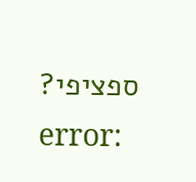ספציפי?
error: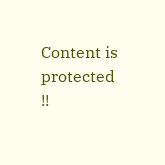Content is protected !!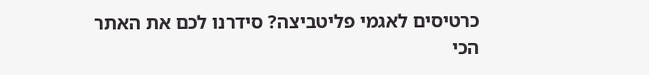כרטיסים לאגמי פליטביצה? סידרנו לכם את האתר הכי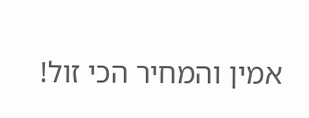אמין והמחיר הכי זול!